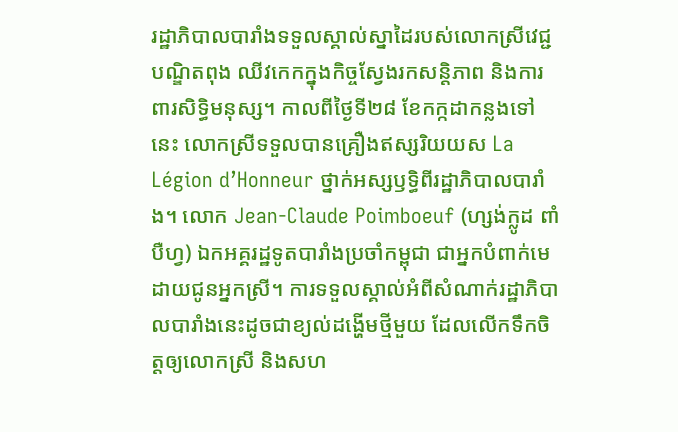រដ្ឋាភិបាលបារាំងទទួលស្គាល់ស្នាដៃរបស់លោកស្រីវេជ្ជបណ្ឌិតពុង ឈីវកេកក្នុងកិច្ចស្វែងរកសន្តិភាព និងការពារសិទ្ធិមនុស្ស។ កាលពីថ្ងៃទី២៨ ខែកក្កដាកន្លងទៅនេះ លោកស្រីទទួលបានគ្រឿងឥស្សរិយយស La Légion d’Honneur ថ្នាក់អស្សឫទ្ធិពីរដ្ឋាភិបាលបារាំង។ លោក Jean-Claude Poimboeuf (ហ្សង់ក្លូដ ពាំបឺហ្វ) ឯកអគ្គរដ្ឋទូតបារាំងប្រចាំកម្ពុជា ជាអ្នកបំពាក់មេដាយជូនអ្នកស្រី។ ការទទួលស្គាល់អំពីសំណាក់រដ្ឋាភិបាលបារាំងនេះដូចជាខ្យល់ដង្ហើមថ្មីមួយ ដែលលើកទឹកចិត្តឲ្យលោកស្រី និងសហ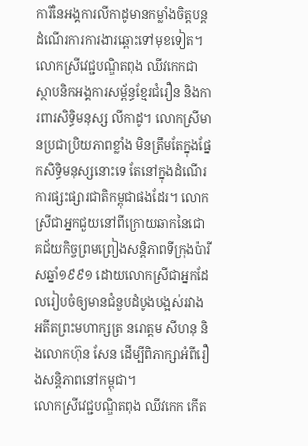ការីនៃអង្គការលីកាដូមានកម្លាំងចិត្តបន្តដំណើរការការងារឆ្ពោះទៅមុខទៀត។
លោកស្រីវេជ្ជបណ្ឌិតពុង ឈីវកេកជាស្ថាបនិកអង្គការសម្ព័ន្ធខ្មែរជំរឿន និងការពារសិទិ្ធមនុស្ស លីកាដូ។ លោកស្រីមានប្រជាប្រិយភាពខ្លាំង មិនត្រឹមតែក្នុងផ្នែកសិទ្ធិមនុស្សនោះទេ តែនៅក្នុងដំណើរការផ្សះផ្សារជាតិកម្ពុជាផងដែរ។ លោកស្រីជាអ្នកជួយនៅពីក្រោយឆាកនៃជោគជ័យកិច្ចព្រមព្រៀងសន្តិភាពទីក្រុងប៉ារីសឆ្នាំ១៩៩១ ដោយលោកស្រីជាអ្នកដែលរៀបចំឲ្យមានជំនួបដំបូងបង្អស់រវាងអតីតព្រះមហាក្សត្រ នរោត្តម សីហនុ និងលោកហ៊ុន សែន ដើម្បីពិភាក្សាអំពីរឿងសន្តិភាពនៅកម្ពុជា។
លោកស្រីវេជ្ជបណ្ឌិតពុង ឈីវកេក កើត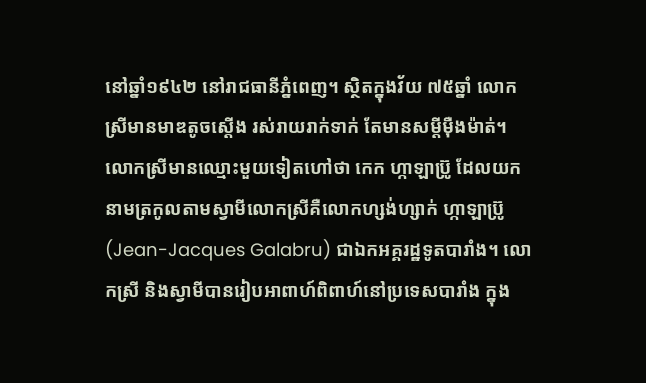នៅឆ្នាំ១៩៤២ នៅរាជធានីភ្នំពេញ។ ស្ថិតក្នុងវ័យ ៧៥ឆ្នាំ លោកស្រីមានមាឌតូចស្តើង រស់រាយរាក់ទាក់ តែមានសម្តីម៉ឺងម៉ាត់។ លោកស្រីមានឈ្មោះមួយទៀតហៅថា កេក ហ្កាឡាប្រ៊ូ ដែលយកនាមត្រកូលតាមស្វាមីលោកស្រីគឺលោកហ្សង់ហ្សាក់ ហ្កាឡាប្រ៊ូ (Jean-Jacques Galabru) ជាឯកអគ្គរដ្ឋទូតបារាំង។ លោកស្រី និងស្វាមីបានរៀបអាពាហ៍ពិពាហ៍នៅប្រទេសបារាំង ក្នុង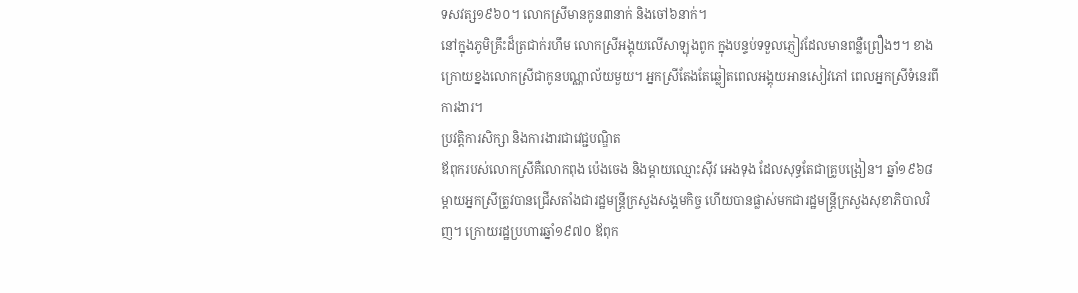ទសវត្ស១៩៦០។ លោកស្រីមានកូន៣នាក់ និងចៅ៦នាក់។
នៅក្នុងភូមិគ្រឹះដ៏ត្រជាក់រហឹម លោកស្រីអង្គុយលើសាឡុងពូក ក្នុងបន្ទប់ទទួលភ្ញៀវដែលមានពន្លឺព្រឿងៗ។ ខាងក្រោយខ្នងលោកស្រីជាកូនបណ្ណាល័យមួយ។ អ្នកស្រីតែងតែឆ្លៀតពេលអង្គុយអានសៀវភៅ ពេលអ្នកស្រីទំនេរពីការងារ។
ប្រវត្តិការសិក្សា និងការងារជាវេជ្ជបណ្ឌិត
ឪពុករបស់លោកស្រីគឺលោកពុង ប៉េងចេង និងម្តាយឈ្មោះស៊ីវ អេងទុង ដែលសុទ្ធតែជាគ្រូបង្រៀន។ ឆ្នាំ១៩៦៨ ម្តាយអ្នកស្រីត្រូវបានជ្រើសតាំងជារដ្ឋមន្ត្រីក្រសួងសង្គមកិច្ច ហើយបានផ្លាស់មកជារដ្ឋមន្រ្តីក្រសួងសុខាភិបាលវិញ។ ក្រោយរដ្ឋប្រហារឆ្នាំ១៩៧០ ឪពុក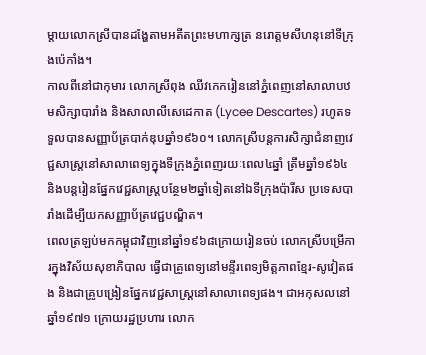ម្តាយលោកស្រីបានដង្ហែតាមអតីតព្រះមហាក្សត្រ នរោត្តមសីហនុនៅទីក្រុងប៉េកាំង។
កាលពីនៅជាកុមារ លោកស្រីពុង ឈីវកេករៀននៅភ្នំពេញនៅសាលាបឋមសិក្សាបារាំង និងសាលាលីសេដេកាត (Lycee Descartes) រហូតទទួលបានសញ្ញាប័ត្របាក់ឌុបឆ្នាំ១៩៦០។ លោកស្រីបន្តការសិក្សាជំនាញវេជ្ជសាស្រ្តនៅសាលាពេទ្យក្នុងទីក្រុងភ្នំពេញរយៈពេល៤ឆ្នាំ ត្រឹមឆ្នាំ១៩៦៤ និងបន្តរៀនផ្នែកវេជ្ជសាស្រ្តបន្ថែម២ឆ្នាំទៀតនៅឯទីក្រុងប៉ារីស ប្រទេសបារាំងដើម្បីយកសញ្ញាប័ត្រវេជ្ជបណ្ឌិត។
ពេលត្រឡប់មកកម្ពុជាវិញនៅឆ្នាំ១៩៦៨ក្រោយរៀនចប់ លោកស្រីបម្រើការក្នុងវិស័យសុខាភិបាល ធ្វើជាគ្រូពេទ្យនៅមន្ទីរពេទ្យមិត្តភាពខ្មែរ-សូវៀតផង និងជាគ្រូបង្រៀនផ្នែកវេជ្ជសាស្រ្តនៅសាលាពេទ្យផង។ ជាអកុសលនៅឆ្នាំ១៩៧១ ក្រោយរដ្ឋប្រហារ លោក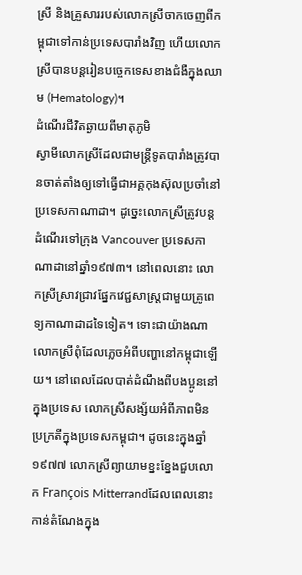ស្រី និងគ្រួសាររបស់លោកស្រីចាកចេញពីកម្ពុជាទៅកាន់ប្រទេសបារាំងវិញ ហើយលោកស្រីបានបន្តរៀនបច្ចេកទេសខាងជំងឺក្នុងឈាម (Hematology)។
ដំណើរជីវិតឆ្ងាយពីមាតុភូមិ
ស្វាមីលោកស្រីដែលជាមន្ត្រីទូតបារាំងត្រូវបានចាត់តាំងឲ្យទៅធ្វើជាអគ្គកុងស៊ុលប្រចាំនៅប្រទេសកាណាដា។ ដូច្នេះលោកស្រីត្រូវបន្តដំណើរទៅក្រុង Vancouver ប្រទេសកាណាដានៅឆ្នាំ១៩៧៣។ នៅពេលនោះ លោកស្រីស្រាវជ្រាវផ្នែកវេជ្ជសាស្រ្តជាមួយគ្រូពេទ្យកាណាដាដទៃទៀត។ ទោះជាយ៉ាងណា លោកស្រីពុំដែលភ្លេចអំពីបញ្ហានៅកម្ពុជាឡើយ។ នៅពេលដែលបាត់ដំណឹងពីបងប្អូននៅក្នុងប្រទេស លោកស្រីសង្ស័យអំពីភាពមិនប្រក្រតីក្នុងប្រទេសកម្ពុជា។ ដូចនេះក្នុងឆ្នាំ១៩៧៧ លោកស្រីព្យាយាមខ្នះខ្នែងជួបលោក François Mitterrandដែលពេលនោះកាន់តំណែងក្នុង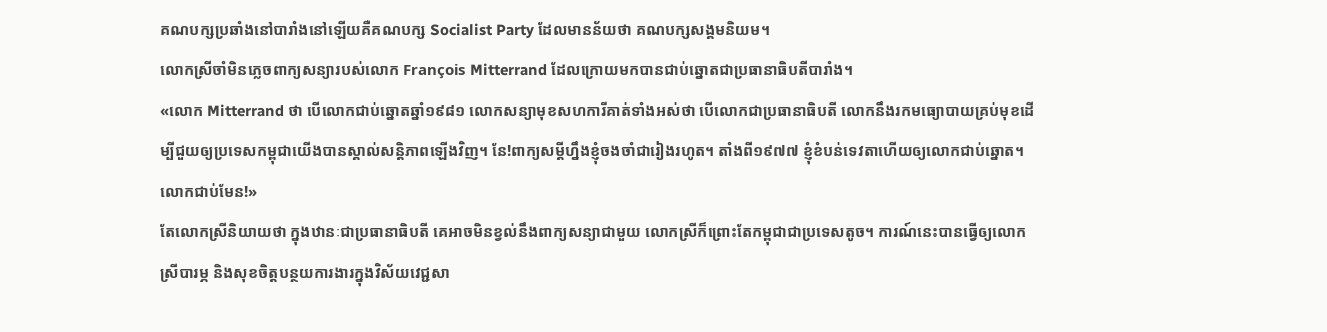គណបក្សប្រឆាំងនៅបារាំងនៅឡើយគឺគណបក្ស Socialist Party ដែលមានន័យថា គណបក្សសង្គមនិយម។
លោកស្រីចាំមិនភ្លេចពាក្យសន្យារបស់លោក François Mitterrand ដែលក្រោយមកបានជាប់ឆ្នោតជាប្រធានាធិបតីបារាំង។
«លោក Mitterrand ថា បើលោកជាប់ឆ្នោតឆ្នាំ១៩៨១ លោកសន្យាមុខសហការីគាត់ទាំងអស់ថា បើលោកជាប្រធានាធិបតី លោកនឹងរកមធ្យោបាយគ្រប់មុខដើម្បីជួយឲ្យប្រទេសកម្ពុជាយើងបានស្គាល់សន្តិភាពឡើងវិញ។ នែ!ពាក្យសម្តីហ្នឹងខ្ញុំចងចាំជារៀងរហូត។ តាំងពី១៩៧៧ ខ្ញុំខំបន់ទេវតាហើយឲ្យលោកជាប់ឆ្នោត។ លោកជាប់មែន!»
តែលោកស្រីនិយាយថា ក្នុងឋានៈជាប្រធានាធិបតី គេអាចមិនខ្វល់នឹងពាក្យសន្យាជាមួយ លោកស្រីក៏ព្រោះតែកម្ពុជាជាប្រទេសតូច។ ការណ៍នេះបានធ្វើឲ្យលោកស្រីបារម្ភ និងសុខចិត្តបន្ថយការងារក្នុងវិស័យវេជ្ជសា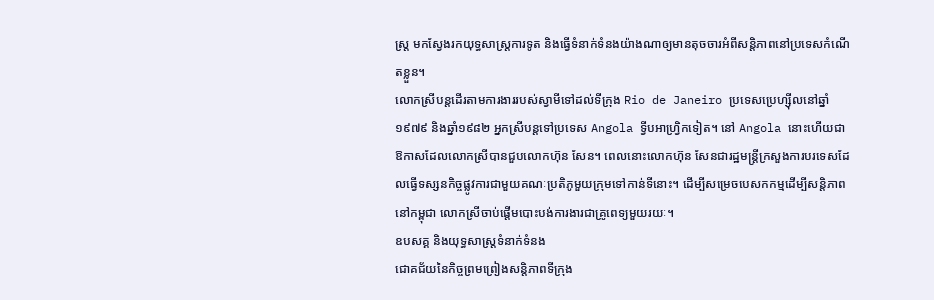ស្រ្ត មកស្វែងរកយុទ្ធសាស្រ្តការទូត និងធ្វើទំនាក់ទំនងយ៉ាងណាឲ្យមានតុចចារអំពីសន្តិភាពនៅប្រទេសកំណើតខ្លួន។
លោកស្រីបន្តដើរតាមការងាររបស់ស្វាមីទៅដល់ទីក្រុង Rio de Janeiro ប្រទេសប្រេហ្ស៊ីលនៅឆ្នាំ១៩៧៩ និងឆ្នាំ១៩៨២ អ្នកស្រីបន្តទៅប្រទេស Angola ទ្វីបអាហ្វ្រិកទៀត។ នៅ Angola នោះហើយជាឱកាសដែលលោកស្រីបានជួបលោកហ៊ុន សែន។ ពេលនោះលោកហ៊ុន សែនជារដ្ឋមន្ត្រីក្រសួងការបរទេសដែលធ្វើទស្សនកិច្ចផ្លូវការជាមួយគណៈប្រតិភូមួយក្រុមទៅកាន់ទីនោះ។ ដើម្បីសម្រេចបេសកកម្មដើម្បីសន្តិភាពនៅកម្ពុជា លោកស្រីចាប់ផ្តើមបោះបង់ការងារជាគ្រូពេទ្យមួយរយៈ។
ឧបសគ្គ និងយុទ្ធសាស្រ្តទំនាក់ទំនង
ជោគជ័យនៃកិច្ចព្រមព្រៀងសន្តិភាពទីក្រុង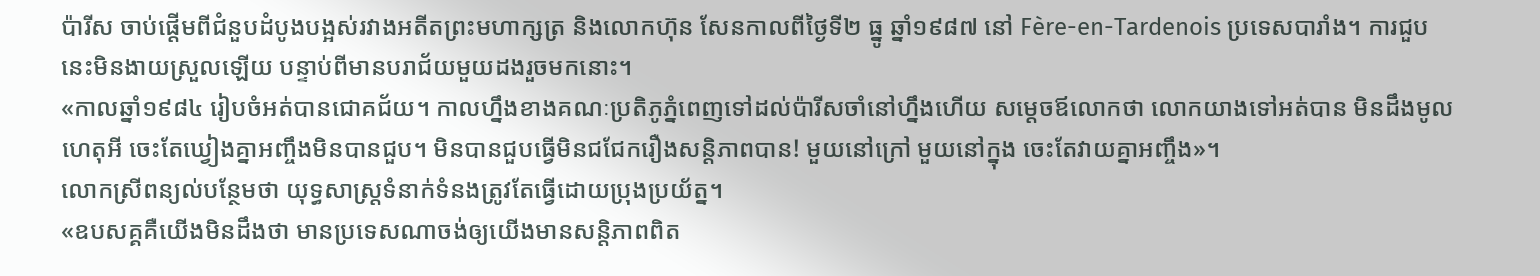ប៉ារីស ចាប់ផ្តើមពីជំនួបដំបូងបង្អស់រវាងអតីតព្រះមហាក្សត្រ និងលោកហ៊ុន សែនកាលពីថ្ងៃទី២ ធ្នូ ឆ្នាំ១៩៨៧ នៅ Fère-en-Tardenois ប្រទេសបារាំង។ ការជួបនេះមិនងាយស្រួលឡើយ បន្ទាប់ពីមានបរាជ័យមួយដងរួចមកនោះ។
«កាលឆ្នាំ១៩៨៤ រៀបចំអត់បានជោគជ័យ។ កាលហ្នឹងខាងគណៈប្រតិភូភ្នំពេញទៅដល់ប៉ារីសចាំនៅហ្នឹងហើយ សម្តេចឪលោកថា លោកយាងទៅអត់បាន មិនដឹងមូលហេតុអី ចេះតែឃ្វៀងគ្នាអញ្ចឹងមិនបានជួប។ មិនបានជួបធ្វើមិនជជែករឿងសន្តិភាពបាន! មួយនៅក្រៅ មួយនៅក្នុង ចេះតែវាយគ្នាអញ្ចឹង»។
លោកស្រីពន្យល់បន្ថែមថា យុទ្ធសាស្រ្តទំនាក់ទំនងត្រូវតែធ្វើដោយប្រុងប្រយ័ត្ន។
«ឧបសគ្គគឺយើងមិនដឹងថា មានប្រទេសណាចង់ឲ្យយើងមានសន្តិភាពពិត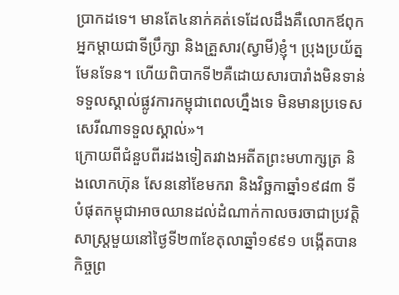ប្រាកដទេ។ មានតែ៤នាក់គត់ទេដែលដឹងគឺលោកឪពុកអ្នកម្តាយជាទីប្រឹក្សា និងគ្រួសារ(ស្វាមី)ខ្ញុំ។ ប្រុងប្រយ័ត្នមែនទែន។ ហើយពិបាកទី២គឺដោយសារបារាំងមិនទាន់ទទួលស្គាល់ផ្លូវការកម្ពុជាពេលហ្នឹងទេ មិនមានប្រទេសសេរីណាទទួលស្គាល់»។
ក្រោយពីជំនួបពីរដងទៀតរវាងអតីតព្រះមហាក្សត្រ និងលោកហ៊ុន សែននៅខែមករា និងវិច្ឆកាឆ្នាំ១៩៨៣ ទីបំផុតកម្ពុជាអាចឈានដល់ដំណាក់កាលចរចាជាប្រវត្តិសាស្រ្តមួយនៅថ្ងៃទី២៣ខែតុលាឆ្នាំ១៩៩១ បង្កើតបានកិច្ចព្រ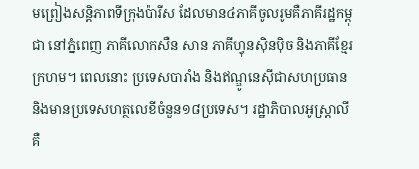មព្រៀងសន្តិភាពទីក្រុងប៉ារីស ដែលមាន៤ភាគីចូលរូមគឺភាគីរដ្ឋកម្ពុជា នៅភ្នំពេញ ភាគីលោកសឺន សាន ភាគីហ្វុនស៊ិនប៉ិច និងភាគីខ្មែរក្រហម។ ពេលនោះ ប្រទេសបារាំង និងឥណ្ឌូនេស៊ីជាសហប្រធាន និងមានប្រទេសហត្ថលេខីចំនួន១៨ប្រទេស។ រដ្ឋាភិបាលអូស្រ្តាលីគឺ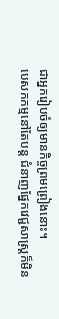ជាអ្នករៀបចំឲ្យមានកិច្ចព្រមព្រៀងនោះ។
បេសកកម្មនៅតែបន្ត ជំនាញផ្នែកវេជ្ជសាស្រ្តក៏មិន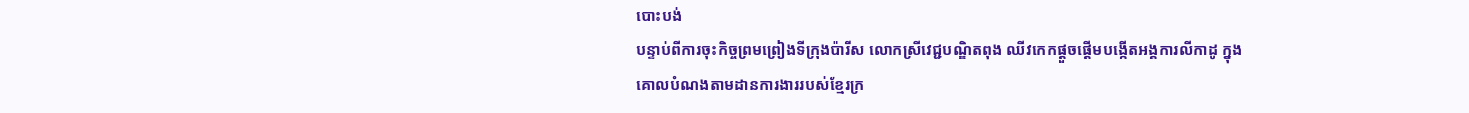បោះបង់
បន្ទាប់ពីការចុះកិច្ចព្រមព្រៀងទីក្រុងប៉ារីស លោកស្រីវេជ្ជបណ្ឌិតពុង ឈីវកេកផ្តួចផ្តើមបង្កើតអង្គការលីកាដូ ក្នុងគោលបំណងតាមដានការងាររបស់ខ្មែរក្រ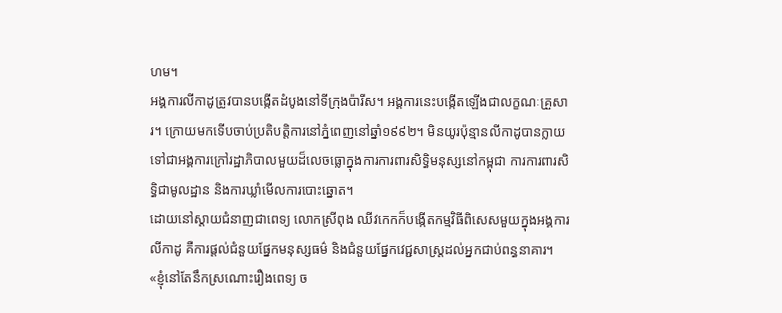ហម។
អង្គការលីកាដូត្រូវបានបង្កើតដំបូងនៅទីក្រុងប៉ារីស។ អង្គការនេះបង្កើតឡើងជាលក្ខណៈគ្រួសារ។ ក្រោយមកទើបចាប់ប្រតិបត្តិការនៅភ្នំពេញនៅឆ្នាំ១៩៩២។ មិនយូរប៉ុន្មានលីកាដូបានក្លាយទៅជាអង្គការក្រៅរដ្ឋាភិបាលមួយដ៏លេចធ្លោក្នុងការការពារសិទ្ធិមនុស្សនៅកម្ពុជា ការការពារសិទ្ធិជាមូលដ្ឋាន និងការឃ្លាំមើលការបោះឆ្នោត។
ដោយនៅស្តាយជំនាញជាពេទ្យ លោកស្រីពុង ឈីវកេកក៏បង្កើតកម្មវិធីពិសេសមួយក្នុងអង្គការលីកាដូ គឺការផ្តល់ជំនួយផ្នែកមនុស្សធម៌ និងជំនួយផ្នែកវេជ្ជសាស្រ្តដល់អ្នកជាប់ពន្ធនាគារ។
«ខ្ញុំនៅតែនឹកស្រណោះរឿងពេទ្យ ច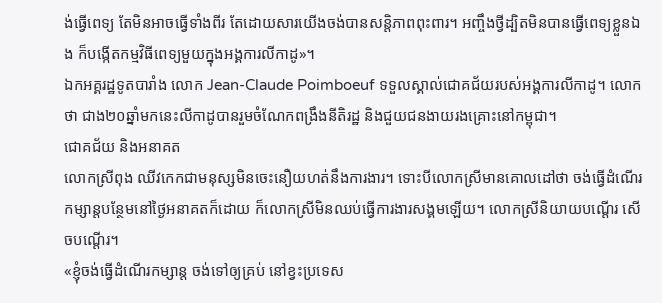ង់ធ្វើពេទ្យ តែមិនអាចធ្វើទាំងពីរ តែដោយសារយើងចង់បានសន្តិភាពពុះពារ។ អញ្ចឹងថ្វីដ្បិតមិនបានធ្វើពេទ្យខ្លួនឯង ក៏បង្កើតកម្មវិធីពេទ្យមួយក្នុងអង្គការលីកាដូ»។
ឯកអគ្គរដ្ឋទូតបារាំង លោក Jean-Claude Poimboeuf ទទួលស្គាល់ជោគជ័យរបស់អង្គការលីកាដូ។ លោកថា ជាង២០ឆ្នាំមកនេះលីកាដូបានរួមចំណែកពង្រឹងនីតិរដ្ឋ និងជួយជនងាយរងគ្រោះនៅកម្ពុជា។
ជោគជ័យ និងអនាគត
លោកស្រីពុង ឈីវកេកជាមនុស្សមិនចេះនឿយហត់នឹងការងារ។ ទោះបីលោកស្រីមានគោលដៅថា ចង់ធ្វើដំណើរកម្សាន្តបន្ថែមនៅថ្ងៃអនាគតក៏ដោយ ក៏លោកស្រីមិនឈប់ធ្វើការងារសង្គមឡើយ។ លោកស្រីនិយាយបណ្តើរ សើចបណ្តើរ។
«ខ្ញុំចង់ធ្វើដំណើរកម្សាន្ត ចង់ទៅឲ្យគ្រប់ នៅខ្វះប្រទេស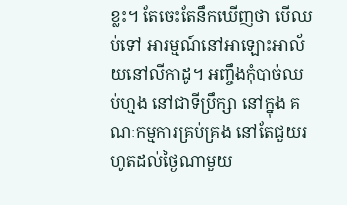ខ្លះ។ តែចេះតែនឹកឃើញថា បើឈប់ទៅ អារម្មណ៍នៅអាឡោះអាល័យនៅលីកាដូ។ អញ្ចឹងកុំបាច់ឈប់ហ្មង នៅជាទីប្រឹក្សា នៅក្នុង គណៈកម្មការគ្រប់គ្រង នៅតែជួយរហូតដល់ថ្ងៃណាមួយ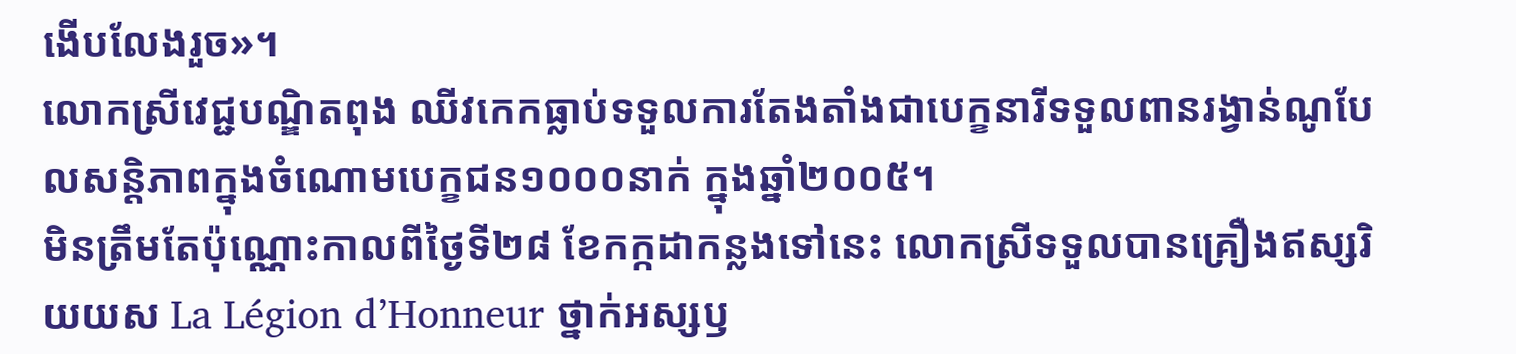ងើបលែងរួច»។
លោកស្រីវេជ្ជបណ្ឌិតពុង ឈីវកេកធ្លាប់ទទួលការតែងតាំងជាបេក្ខនារីទទួលពានរង្វាន់ណូបែលសន្តិភាពក្នុងចំណោមបេក្ខជន១០០០នាក់ ក្នុងឆ្នាំ២០០៥។
មិនត្រឹមតែប៉ុណ្ណោះកាលពីថ្ងៃទី២៨ ខែកក្កដាកន្លងទៅនេះ លោកស្រីទទួលបានគ្រឿងឥស្សរិយយស La Légion d’Honneur ថ្នាក់អស្សឫ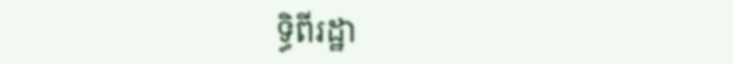ទ្ធិពីរដ្ឋា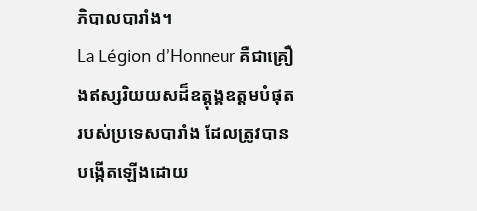ភិបាលបារាំង។
La Légion d’Honneur គឺជាគ្រឿងឥស្សរិយយសដ៏ឧត្តុង្គឧត្តមបំផុតរបស់ប្រទេសបារាំង ដែលត្រូវបានបង្កើតឡើងដោយ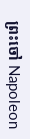ព្រះចៅ Napoleon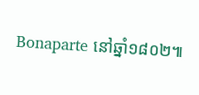Bonaparte នៅឆ្នាំ១៨០២៕